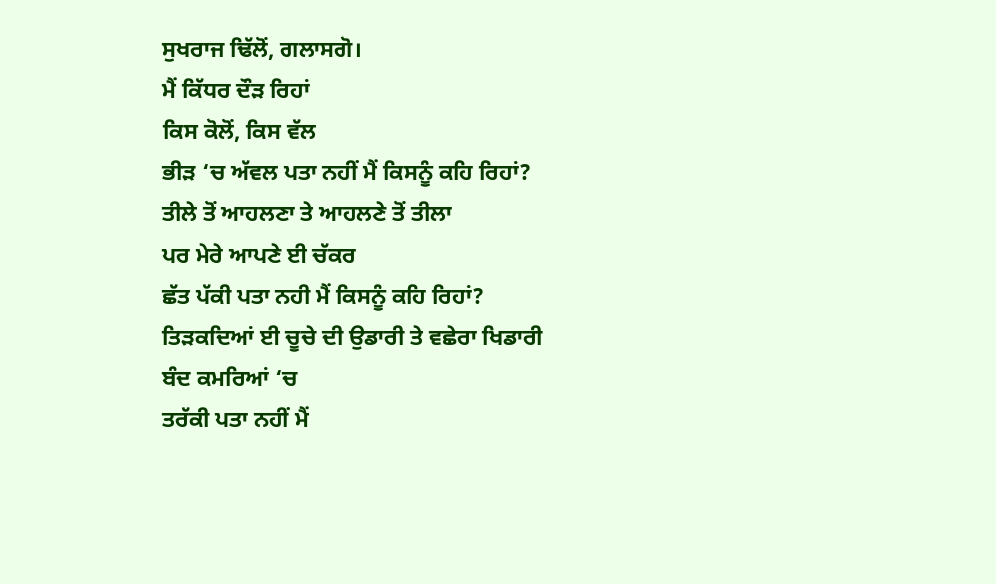ਸੁਖਰਾਜ ਢਿੱਲੋਂ, ਗਲਾਸਗੋ।
ਮੈਂ ਕਿੱਧਰ ਦੌੜ ਰਿਹਾਂ
ਕਿਸ ਕੋਲੋਂ, ਕਿਸ ਵੱਲ
ਭੀੜ ‘ਚ ਅੱਵਲ ਪਤਾ ਨਹੀਂ ਮੈਂ ਕਿਸਨੂੰ ਕਹਿ ਰਿਹਾਂ?
ਤੀਲੇ ਤੋਂ ਆਹਲਣਾ ਤੇ ਆਹਲਣੇ ਤੋਂ ਤੀਲਾ
ਪਰ ਮੇਰੇ ਆਪਣੇ ਈ ਚੱਕਰ
ਛੱਤ ਪੱਕੀ ਪਤਾ ਨਹੀ ਮੈਂ ਕਿਸਨੂੰ ਕਹਿ ਰਿਹਾਂ?
ਤਿੜਕਦਿਆਂ ਈ ਚੂਚੇ ਦੀ ਉਡਾਰੀ ਤੇ ਵਛੇਰਾ ਖਿਡਾਰੀ
ਬੰਦ ਕਮਰਿਆਂ ‘ਚ
ਤਰੱਕੀ ਪਤਾ ਨਹੀਂ ਮੈਂ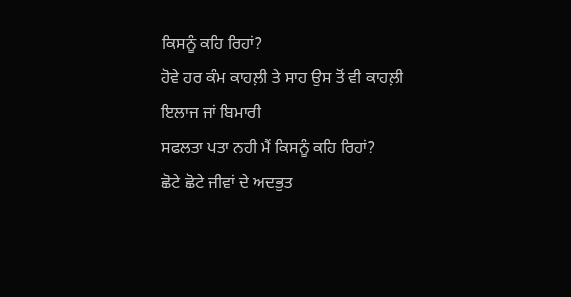ਕਿਸਨੂੰ ਕਹਿ ਰਿਹਾਂ?
ਹੋਵੇ ਹਰ ਕੰਮ ਕਾਹਲ਼ੀ ਤੇ ਸਾਹ ਉਸ ਤੋਂ ਵੀ ਕਾਹਲ਼ੀ
ਇਲਾਜ ਜਾਂ ਬਿਮਾਰੀ
ਸਫਲਤਾ ਪਤਾ ਨਹੀ ਮੈਂ ਕਿਸਨੂੰ ਕਹਿ ਰਿਹਾਂ?
ਛੋਟੇ ਛੋਟੇ ਜੀਵਾਂ ਦੇ ਅਦਭੁਤ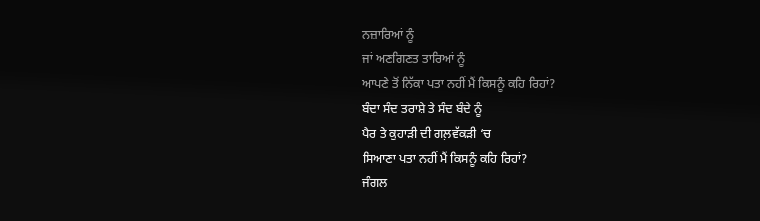ਨਜ਼ਾਰਿਆਂ ਨੂੰ
ਜਾਂ ਅਣਗਿਣਤ ਤਾਰਿਆਂ ਨੂੰ
ਆਪਣੇ ਤੋਂ ਨਿੱਕਾ ਪਤਾ ਨਹੀਂ ਮੈਂ ਕਿਸਨੂੰ ਕਹਿ ਰਿਹਾਂ?
ਬੰਦਾ ਸੰਦ ਤਰਾਸ਼ੇ ਤੇ ਸੰਦ ਬੰਦੇ ਨੂੰ
ਪੈਰ ਤੇ ਕੁਹਾੜੀ ਦੀ ਗਲ਼ਵੱਕੜੀ ‘ਚ
ਸਿਆਣਾ ਪਤਾ ਨਹੀਂ ਮੈਂ ਕਿਸਨੂੰ ਕਹਿ ਰਿਹਾਂ?
ਜੰਗਲ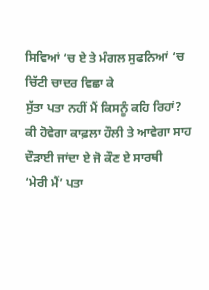ਸਿਵਿਆਂ ‘ਚ ਏ ਤੇ ਮੰਗਲ ਸੁਫਨਿਆਂ ‘ਚ
ਚਿੱਟੀ ਚਾਦਰ ਵਿਛਾ ਕੇ
ਸੁੱਤਾ ਪਤਾ ਨਹੀਂ ਮੈਂ ਕਿਸਨੂੰ ਕਹਿ ਰਿਹਾਂ?
ਕੀ ਹੋਵੇਗਾ ਕਾਫ਼ਲਾ ਹੌਲੀ ਤੇ ਆਵੇਗਾ ਸਾਹ
ਦੌੜਾਈ ਜਾਂਦਾ ਏ ਜੋ ਕੌਣ ਏ ਸਾਰਥੀ
‘ਮੇਰੀ ਮੈਂ’ ਪਤਾ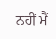ਨਹੀਂ ਮੈਂ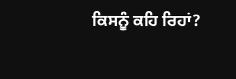ਕਿਸਨੂੰ ਕਹਿ ਰਿਹਾਂ?